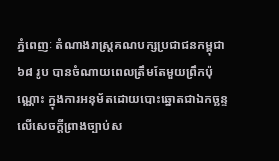ភ្នំពេញៈ តំណាងរាស្ត្រគណបក្សប្រជាជនកម្ពុជា ៦៨ រូប បានចំណាយពេលត្រឹមតែមួយព្រឹកប៉ុណ្ណោះ ក្នុងការអនុម័តដោយបោះឆ្នោតជាឯកច្ឆន្ទ លើសេចក្តីព្រាងច្បាប់ស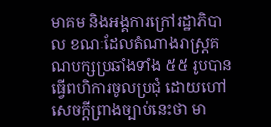មាគម និងអង្គការក្រៅរដ្ឋាភិបាល ខណៈដែលតំណាងរាស្ត្រគណបក្សប្រឆាំងទាំង ៥៥ រូបបានធ្វើពហិការចូលប្រជុំ ដោយហៅសេចក្តីព្រាងច្បាប់នេះថា មា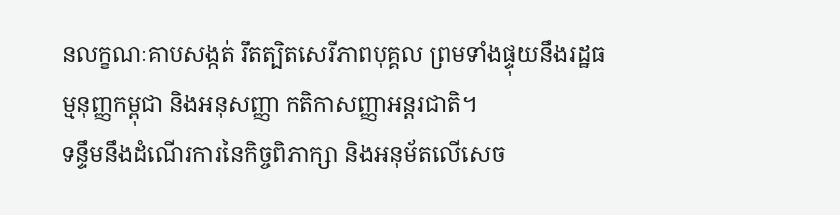នលក្ខណៈគាបសង្កត់ រឹតត្បិតសេរីភាពបុគ្គល ព្រមទាំងផ្ទុយនឹងរដ្ឋធម្មនុញ្ញកម្ពុជា និងអនុសញ្ញា កតិកាសញ្ញាអន្តរជាតិ។
ទន្ទឹមនឹងដំណើរការនៃកិច្ចពិភាក្សា និងអនុម័តលើសេច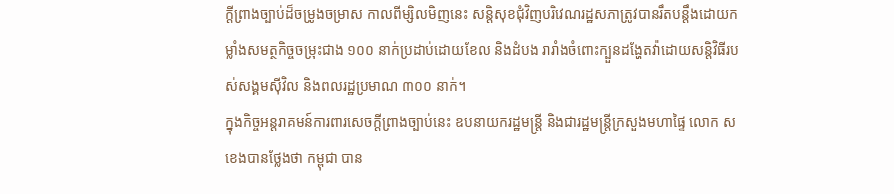ក្តីព្រាងច្បាប់ដ៏ចម្រូងចម្រាស កាលពីម្សិលមិញនេះ សន្តិសុខជុំវិញបរិវេណរដ្ឋសភាត្រូវបានរឹតបន្តឹងដោយកម្លាំងសមត្ថកិច្ចចម្រុះជាង ១០០ នាក់ប្រដាប់ដោយខែល និងដំបង រារាំងចំពោះក្បួនដង្ហែតវ៉ាដោយសន្តិវិធីរបស់សង្គមស៊ីវិល និងពលរដ្ឋប្រមាណ ៣០០ នាក់។
ក្នុងកិច្ចអន្តរាគមន៍ការពារសេចក្តីព្រាងច្បាប់នេះ ឧបនាយករដ្ឋមន្ត្រី និងជារដ្ឋមន្ត្រីក្រសួងមហាផ្ទៃ លោក ស ខេងបានថ្លែងថា កម្ពុជា បាន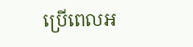ប្រើពេលអ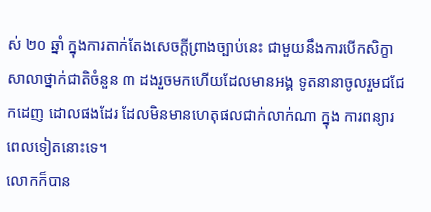ស់ ២០ ឆ្នាំ ក្នុងការតាក់តែងសេចក្តីព្រាងច្បាប់នេះ ជាមួយនឹងការបើកសិក្ខាសាលាថ្នាក់ជាតិចំនួន ៣ ដងរួចមកហើយដែលមានអង្គ ទូតនានាចូលរួមជជែកដេញ ដោលផងដែរ ដែលមិនមានហេតុផលជាក់លាក់ណា ក្នុង ការពន្យារពេលទៀតនោះទេ។
លោកក៏បាន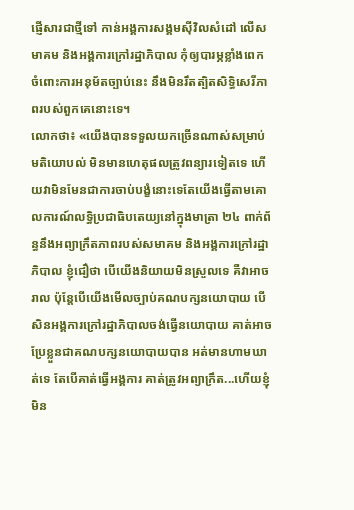ផ្ញើសារជាថ្មីទៅ កាន់អង្គការសង្គមស៊ីវិលសំដៅ លើសមាគម និងអង្គការក្រៅរដ្ឋាភិបាល កុំឲ្យបារម្ភខ្លាំងពេក ចំពោះការអនុម័តច្បាប់នេះ នឹងមិនរឹតត្បិតសិទ្ធិសេរីភាពរបស់ពួកគេនោះទេ។
លោកថា៖ «យើងបានទទួលយកច្រើនណាស់សម្រាប់មតិយោបល់ មិនមានហេតុផលត្រូវពន្យារទៀតទេ ហើយវាមិនមែនជាការចាប់បង្ខំនោះទេតែយើងធ្វើតាមគោលការណ៍លទ្ធិប្រជាធិបតេយ្យនៅក្នុងមាត្រា ២៤ ពាក់ព័ន្ធនឹងអព្យាក្រឹតភាពរបស់សមាគម និងអង្គការក្រៅរដ្ឋាភិបាល ខ្ញុំជឿថា បើយើងនិយាយមិនស្រួលទេ គឺវាអាចរាល ប៉ុន្តែបើយើងមើលច្បាប់គណបក្សនយោបាយ បើសិនអង្គការក្រៅរដ្ឋាភិបាលចង់ធ្វើនយោបាយ គាត់អាចប្រែខ្លួនជាគណបក្សនយោបាយបាន អត់មានហាមឃាត់ទេ តែបើគាត់ធ្វើអង្គការ គាត់ត្រូវអព្យាក្រឹត...ហើយខ្ញុំមិន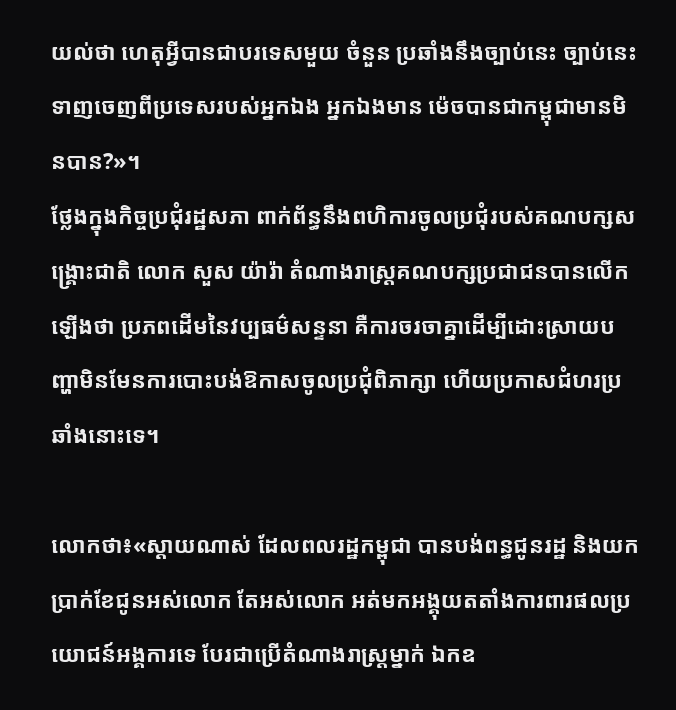យល់ថា ហេតុអ្វីបានជាបរទេសមួយ ចំនួន ប្រឆាំងនឹងច្បាប់នេះ ច្បាប់នេះ ទាញចេញពីប្រទេសរបស់អ្នកឯង អ្នកឯងមាន ម៉េចបានជាកម្ពុជាមានមិនបាន?»។
ថ្លែងក្នុងកិច្ចប្រជុំរដ្ឋសភា ពាក់ព័ន្ធនឹងពហិការចូលប្រជុំរបស់គណបក្សសង្គ្រោះជាតិ លោក សួស យ៉ារ៉ា តំណាងរាស្ត្រគណបក្សប្រជាជនបានលើកឡើងថា ប្រភពដើមនៃវប្បធម៌សន្ទនា គឺការចរចាគ្នាដើម្បីដោះស្រាយបញ្ហាមិនមែនការបោះបង់ឱកាសចូលប្រជុំពិភាក្សា ហើយប្រកាសជំហរប្រឆាំងនោះទេ។

លោកថា៖«ស្តាយណាស់ ដែលពលរដ្ឋកម្ពុជា បានបង់ពន្ធជូនរដ្ឋ និងយកប្រាក់ខែជូនអស់លោក តែអស់លោក អត់មកអង្គុយតតាំងការពារផលប្រយោជន៍អង្គការទេ បែរជាប្រើតំណាងរាស្រ្តម្នាក់ ឯកឧ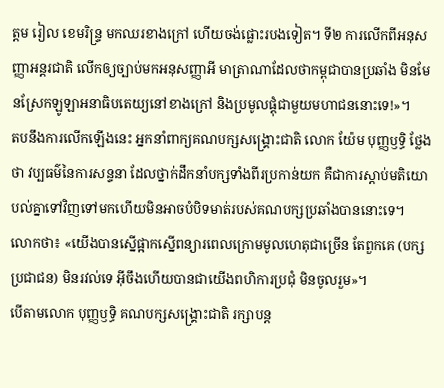ត្តម រៀល ខេមរិន្ទ្រ មកឈរខាងក្រៅ ហើយចង់ផ្លោះរបងទៀត។ ទី២ ការលើកពីអនុសញ្ញាអន្តរជាតិ លើកឲ្យច្បាប់មកអនុសញ្ញាអី មាត្រាណាដែលថាកម្ពុជាបានប្រឆាំង មិនមែនស្រែកឡូឡាអនាធិបតេយ្យនៅខាងក្រៅ និងប្រមូលផ្តុំជាមួយមហាជននោះទេ!»។
តបនឹងការលើកឡើងនេះ អ្នកនាំពាក្យគណបក្សសង្គ្រោះជាតិ លោក យ៉ែម បុញ្ញឫទ្ធិ ថ្លែងថា វប្បធម៌នៃការសន្ទនា ដែលថ្នាក់ដឹកនាំបក្សទាំងពីរប្រកាន់យក គឺជាការស្តាប់មតិយោបល់គ្នាទៅវិញទៅមកហើយមិនអាចបំបិទមាត់របស់គណបក្សប្រឆាំងបាននោះទេ។
លោកថា៖ «យើងបានស្នើផ្អាកស្នើពន្យារពេលក្រោមមូលហេតុជាច្រើន តែពួកគេ (បក្សប្រជាជន) មិនរវល់ទេ អ៊ីចឹងហើយបានជាយើងពហិការប្រជុំ មិនចូលរួម»។
បើតាមលោក បុញ្ញឫទ្ធិ គណបក្សសង្គ្រោះជាតិ រក្សាបន្ត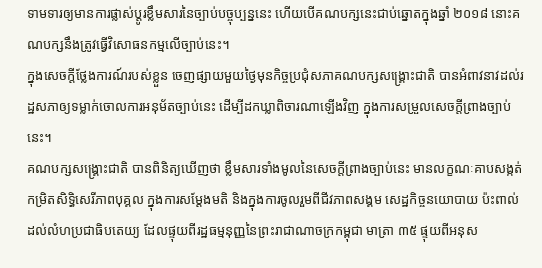ទាមទារឲ្យមានការផ្លាស់ប្តូរខ្លឹមសារនៃច្បាប់បច្ចុប្បន្ននេះ ហើយបើគណបក្សនេះជាប់ឆ្នោតក្នុងឆ្នាំ ២០១៨ នោះគណបក្សនឹងត្រូវធ្វើវិសោធនកម្មលើច្បាប់នេះ។
ក្នុងសេចក្តីថ្លែងការណ៍របស់ខ្លួន ចេញផ្សាយមួយថ្ងៃមុនកិច្ចប្រជុំសភាគណបក្សសង្គ្រោះជាតិ បានអំពាវនាវដល់រដ្ឋសភាឲ្យទម្លាក់ចោលការអនុម័តច្បាប់នេះ ដើម្បីដកឃ្លាពិចារណាឡើងវិញ ក្នុងការសម្រួលសេចក្តីព្រាងច្បាប់នេះ។
គណបក្សសង្គ្រោះជាតិ បានពិនិត្យឃើញថា ខ្លឹមសារទាំងមូលនៃសេចក្តីព្រាងច្បាប់នេះ មានលក្ខណៈគាបសង្កត់ កម្រិតសិទ្ធិសេរីភាពបុគ្គល ក្នុងការសម្តែងមតិ និងក្នុងការចូលរួមពីជីវភាពសង្គម សេដ្ឋកិច្ចនយោបាយ ប៉ះពាល់ដល់លំហប្រជាធិបតេយ្យ ដែលផ្ទុយពីរដ្ឋធម្មនុញ្ញនៃព្រះរាជាណាចក្រកម្ពុជា មាត្រា ៣៥ ផ្ទុយពីអនុស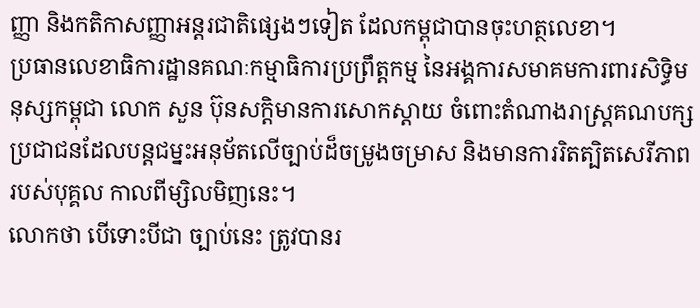ញ្ញា និងកតិកាសញ្ញាអន្តរជាតិផ្សេងៗទៀត ដែលកម្ពុជាបានចុះហត្ថលេខា។
ប្រធានលេខាធិការដ្ឋានគណៈកម្មាធិការប្រព្រឹត្តកម្ម នៃអង្គការសមាគមការពារសិទ្ធិមនុស្សកម្ពុជា លោក សួន ប៊ុនសក្តិមានការសោកស្តាយ ចំពោះតំណាងរាស្ត្រគណបក្សប្រជាជនដែលបន្តជម្នះអនុម័តលើច្បាប់ដ៏ចម្រូងចម្រាស និងមានការរិតត្បិតសេរីភាពរបស់បុគ្គល កាលពីម្សិលមិញនេះ។
លោកថា បើទោះបីជា ច្បាប់នេះ ត្រូវបានរ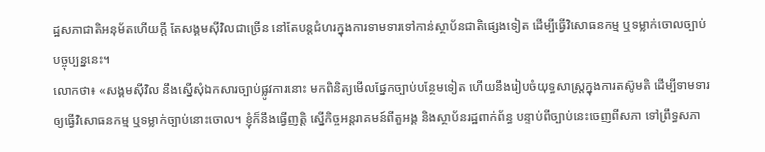ដ្ឋសភាជាតិអនុម័តហើយក្តី តែសង្គមស៊ីវិលជាច្រើន នៅតែបន្តជំហរក្នុងការទាមទារទៅកាន់ស្ថាប័នជាតិផ្សេងទៀត ដើម្បីធ្វើវិសោធនកម្ម ឬទម្លាក់ចោលច្បាប់បច្ចុប្បន្ននេះ។
លោកថា៖ «សង្គមស៊ីវិល នឹងស្នើសុំឯកសារច្បាប់ផ្លូវការនោះ មកពិនិត្យមើលផ្នែកច្បាប់បន្ថែមទៀត ហើយនឹងរៀបចំយុទ្ធសាស្ត្រក្នុងការតស៊ូមតិ ដើម្បីទាមទារឲ្យធ្វើវិសោធនកម្ម ឬទម្លាក់ច្បាប់នោះចោល។ ខ្ញុំក៏នឹងធ្វើញត្តិ ស្នើកិច្ចអន្តរាគមន៍ពីតួអង្គ និងស្ថាប័នរដ្ឋពាក់ព័ន្ធ បន្ទាប់ពីច្បាប់នេះចេញពីសភា ទៅព្រឹទ្ធសភា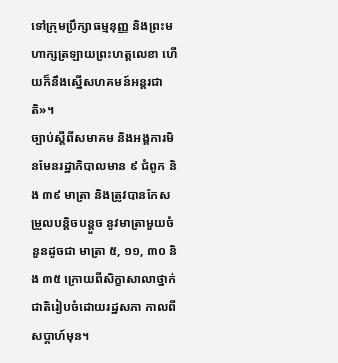ទៅក្រុមប្រឹក្សាធម្មនុញ្ញ និងព្រះមហាក្សត្រឡាយព្រះហត្តលេខា ហើយក៏នឹងស្នើសហគមន៍អន្តរជាតិ»។
ច្បាប់ស្តីពីសមាគម និងអង្គការមិនមែនរដ្ឋាភិបាលមាន ៩ ជំពូក និង ៣៩ មាត្រា និងត្រូវបានកែសម្រួលបន្តិចបន្តួច នូវមាត្រាមួយចំនួនដូចជា មាត្រា ៥, ១១, ៣០ និង ៣៥ ក្រោយពីសិក្ខាសាលាថ្នាក់ជាតិរៀបចំដោយរដ្ឋសភា កាលពីសប្តាហ៍មុន។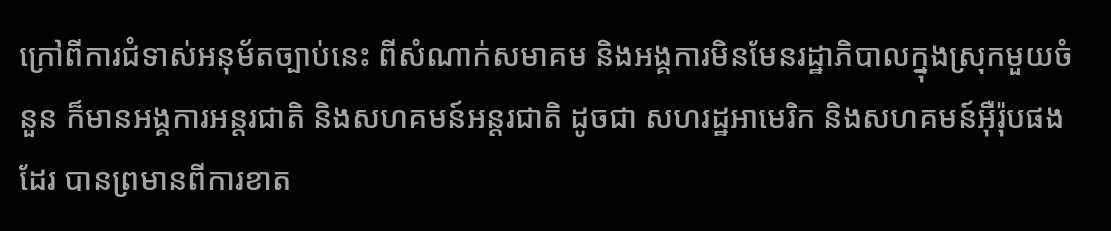ក្រៅពីការជំទាស់អនុម័តច្បាប់នេះ ពីសំណាក់សមាគម និងអង្គការមិនមែនរដ្ឋាភិបាលក្នុងស្រុកមួយចំនួន ក៏មានអង្គការអន្តរជាតិ និងសហគមន៍អន្តរជាតិ ដូចជា សហរដ្ឋអាមេរិក និងសហគមន៍អ៊ឺរ៉ុបផងដែរ បានព្រមានពីការខាត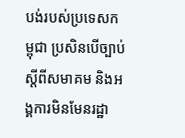បង់របស់ប្រទេសកម្ពុជា ប្រសិនបើច្បាប់ស្តីពីសមាគម និងអង្គការមិនមែនរដ្ឋា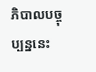ភិបាលបច្ចុប្បន្ននេះ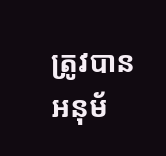ត្រូវបានអនុម័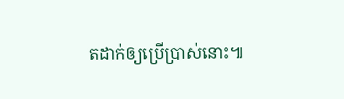តដាក់ឲ្យប្រើប្រាស់នោះ៕